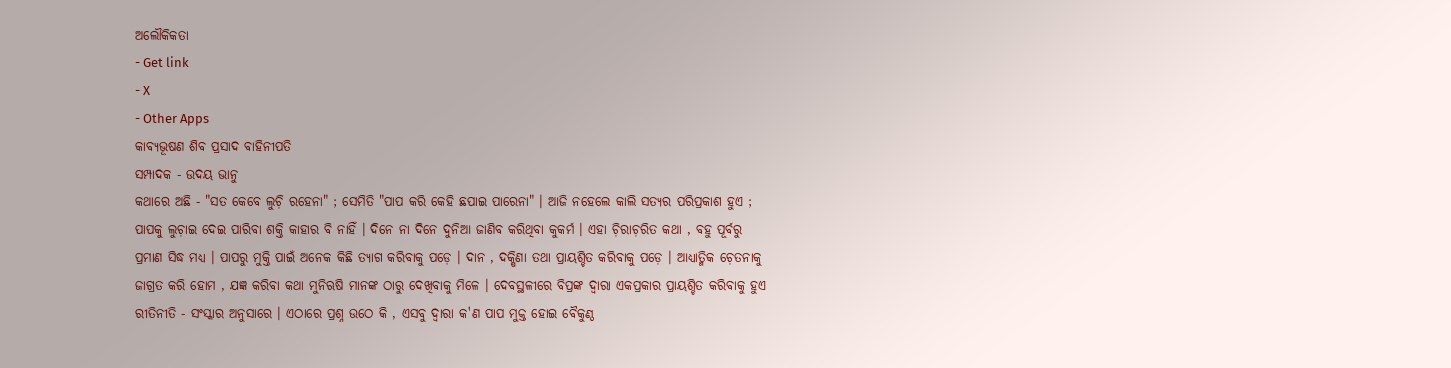ଅଲୌକିକତା
- Get link
- X
- Other Apps
କାବ୍ଯଭୂଷଣ ଶିବ ପ୍ରସାଦ ବାହିନୀପତି
ସମ୍ପାଦକ - ଉଦୟ ଭାନୁ
କଥାରେ ଅଛି - "ସତ କେବେ ଲୁଚ଼ି ରହେନା" ; ସେମିତି "ପାପ କରି କେହି ଛପାଇ ପାରେନା" । ଆଜି ନହେଲେ କାଲି ସତ୍ଯର ପରିପ୍ରକାଶ ହୁଏ ; ପାପକୁ ଲୁଚ଼ାଇ ଦେଇ ପାରିବା ଶକ୍ତି କାହାର ବି ନାହିଁ । ଦିନେ ନା ଦିନେ ଦୁନିଆ ଜାଣିବ କରିଥିବା କୁକର୍ମ । ଏହା ଚ଼ିରାଚ଼ରିତ କଥା , ବହୁ ପୂର୍ବରୁ ପ୍ରମାଣ ସିଦ୍ଧ ମଧ୍ଯ । ପାପରୁ ମୁକ୍ତି ପାଇଁ ଅନେକ କିଛି ତ୍ଯାଗ କରିବାକୁ ପଡ଼େ । ଦାନ , ଦକ୍ଷିଣା ତଥା ପ୍ରାୟଶ୍ଚିତ କରିବାକୁ ପଡ଼େ । ଆଧ୍ଯାତ୍ମିକ ଚ଼େତନାକୁ ଜାଗ୍ରତ କରି ହୋମ , ଯଜ୍ଞ କରିବା କଥା ମୁନିଋଷି ମାନଙ୍କ ଠାରୁ ଦେଖିବାକୁ ମିଳେ । ଦେବସ୍ଥଳୀରେ ବିପ୍ରଙ୍କ ଦ୍ବାରା ଏକପ୍ରକାର ପ୍ରାୟଶ୍ଚିତ କରିବାକୁ ହୁଏ ରୀତିନୀତି - ସଂସ୍କାର ଅନୁସାରେ । ଏଠାରେ ପ୍ରଶ୍ନ ଉଠେ କି , ଏସବୁ ଦ୍ବାରା କ'ଣ ପାପ ମୁକ୍ତ ହୋଇ ବୈକୁଣ୍ଠ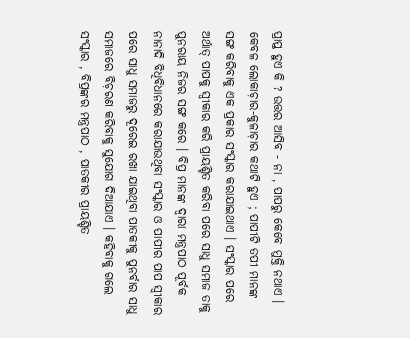ପ୍ରାପ୍ତ ହୁଏ କି ? ଉତ୍ତର ଆସିବ - ନା , ପାପରୁ କେବେ ମୁକ୍ତି ନଥାଏ । କେବଳ ଲୋକାଚ଼ାର-କୁଳାଚ଼ାର କଥାଟି ହୁଏ ; ପାପୀଟି ତପୀ ମାନଙ୍କ ସଙ୍ଗ କରିବାକୁ ଏକ ପ୍ରକାର ସଂସ୍କାର କରାଯାଇଥାଏ । ସଂସ୍କାର ପରେ ଅର୍ଥାତ୍ ପାପକୁ ସ୍ବୀକାର କରି ପ୍ରାୟଶ୍ଚିତ କରିବା ପରେ ସାଧୁ ସମାଜ ତାକୁ ପୁନରାୟ ନିଜର ସଙ୍ଗ କରେ । ବିପ୍ର ମାନଙ୍କ ଦ୍ୱାରା ମନ୍ତ୍ରପାଠ ପୂର୍ବକ ନାନାଦି ବିଧିବିଧାନରେ କରାଯାଉଥିବା ସଂସ୍କାର ଓ ପାପୀର ପାପ ସ୍ବୀକାର ପରେ ସାଧୁ ସମାଜରୁ ଦୂରେଇ ରଖା ଯାଇଥିବା ପାତକୀକୁ ପୁନର୍ବାର ସାଧୁ ସମାଜରେ ବିଚ଼ରଣ କରିବାକୁ ସୁଯୋଗ ଦିଆଯାଏ । କହିବାକୁ ଗଲେ ସଂସ୍କାର , ବିପ୍ରଙ୍କର ମନ୍ତ୍ରପାଠ , ପାତକୀର ପ୍ରାୟଶ୍ଚିତ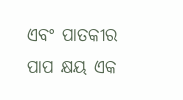ଏବଂ ପାତକୀର ପାପ କ୍ଷୟ ଏକ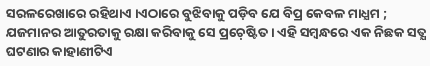ସରଳରେଖାରେ ରହିଥାଏ ।ଏଠାରେ ବୁଝିବାକୁ ପଡ଼ିବ ଯେ ବିପ୍ର କେବଳ ମାଧ୍ଯମ ; ଯଜମାନର ଆତୁରତାକୁ ରକ୍ଷା କରିବାକୁ ସେ ପ୍ରଚ଼େଷ୍ଟିତ । ଏହି ସମ୍ବନ୍ଧରେ ଏକ ନିଛକ ସତ୍ଯ ଘଟଣାର କାହାଣୀଟିଏ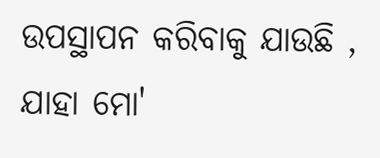ଉପସ୍ଥାପନ କରିବାକୁ ଯାଉଛି , ଯାହା ମୋ'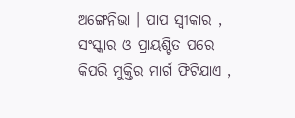ଅଙ୍ଗେନିଭା । ପାପ ସ୍ବୀକାର , ସଂସ୍କାର ଓ ପ୍ରାୟଶ୍ଚିତ ପରେ କିପରି ମୁକ୍ତିର ମାର୍ଗ ଫିଟିଯାଏ ,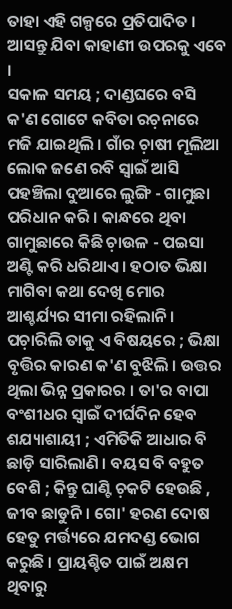ତାହା ଏହି ଗଳ୍ପରେ ପ୍ରତିପାଦିତ । ଆସନ୍ତୁ ଯିବା କାହାଣୀ ଉପରକୁ ଏବେ ।
ସକାଳ ସମୟ ; ଦାଣ୍ଡଘରେ ବସି କ'ଣ ଗୋଟେ କବିତା ରଚ଼ନାରେ ମଜି ଯାଇଥିଲି । ଗାଁର ଚ଼ାଷୀ ମୂଲିଆ ଲୋକ ଜଣେ ରବି ସ୍ବାଇଁ ଆସି ପହଞ୍ଚିଲା ଦୁଆରେ ଲୁଙ୍ଗି - ଗାମୁଛା ପରିଧାନ କରି । କାନ୍ଧରେ ଥିବା ଗାମୁଛାରେ କିଛି ଚ଼ାଉଳ - ପଇସା ଅଣ୍ଟି କରି ଧରିଥାଏ । ହଠାତ ଭିକ୍ଷା ମାଗିବା କଥା ଦେଖି ମୋର ଆଶ୍ଚର୍ଯ୍ୟର ସୀମା ରହିଲାନି । ପଚ଼ାରିଲି ତାକୁ ଏ ବିଷୟରେ ; ଭିକ୍ଷା ବୃତ୍ତିର କାରଣ କ'ଣ ବୁଝିଲି । ଉତ୍ତର ଥିଲା ଭିନ୍ନ ପ୍ରକାରର । ତା'ର ବାପା ବଂଶୀଧର ସ୍ବାଇଁ ଦୀର୍ଘଦିନ ହେବ ଶଯ୍ୟାଶାୟୀ ; ଏମିତିକି ଆଧାର ବି ଛାଡ଼ି ସାରିଲାଣି । ବୟସ ବି ବହୁତ ବେଶି ; କିନ୍ତୁ ଘାଣ୍ଟି ଚ଼କଟି ହେଉଛି , ଜୀବ ଛାଡୁନି । ଗୋ' ହରଣ ଦୋଷ ହେତୁ ମର୍ତ୍ତ୍ୟରେ ଯମଦଣ୍ଡ ଭୋଗ କରୁଛି । ପ୍ରାୟଶ୍ଚିତ ପାଇଁ ଅକ୍ଷମ ଥିବାରୁ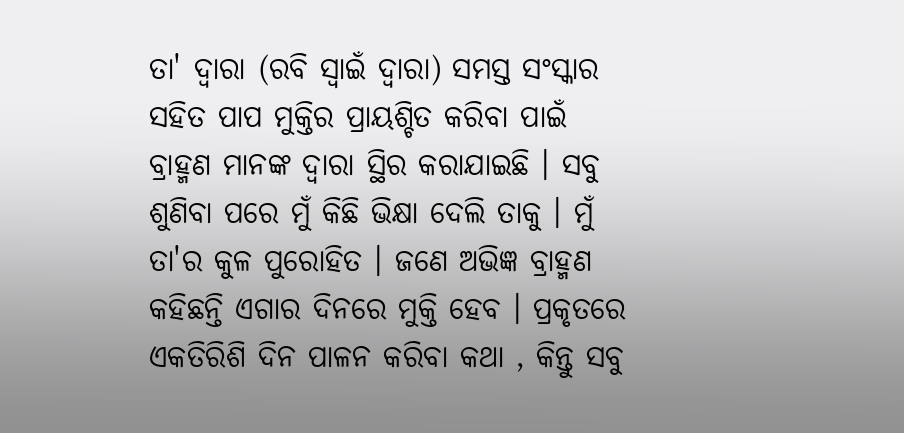ତା' ଦ୍ବାରା (ରବି ସ୍ବାଇଁ ଦ୍ବାରା) ସମସ୍ତ ସଂସ୍କାର ସହିତ ପାପ ମୁକ୍ତିର ପ୍ରାୟଶ୍ଚିତ କରିବା ପାଇଁ ବ୍ରାହ୍ମଣ ମାନଙ୍କ ଦ୍ୱାରା ସ୍ଥିର କରାଯାଇଛି । ସବୁ ଶୁଣିବା ପରେ ମୁଁ କିଛି ଭିକ୍ଷା ଦେଲି ତାକୁ । ମୁଁ ତା'ର କୁଳ ପୁରୋହିତ । ଜଣେ ଅଭିଜ୍ଞ ବ୍ରାହ୍ମଣ କହିଛନ୍ତି ଏଗାର ଦିନରେ ମୁକ୍ତି ହେବ । ପ୍ରକୃତରେ ଏକତିରିଶି ଦିନ ପାଳନ କରିବା କଥା , କିନ୍ତୁ ସବୁ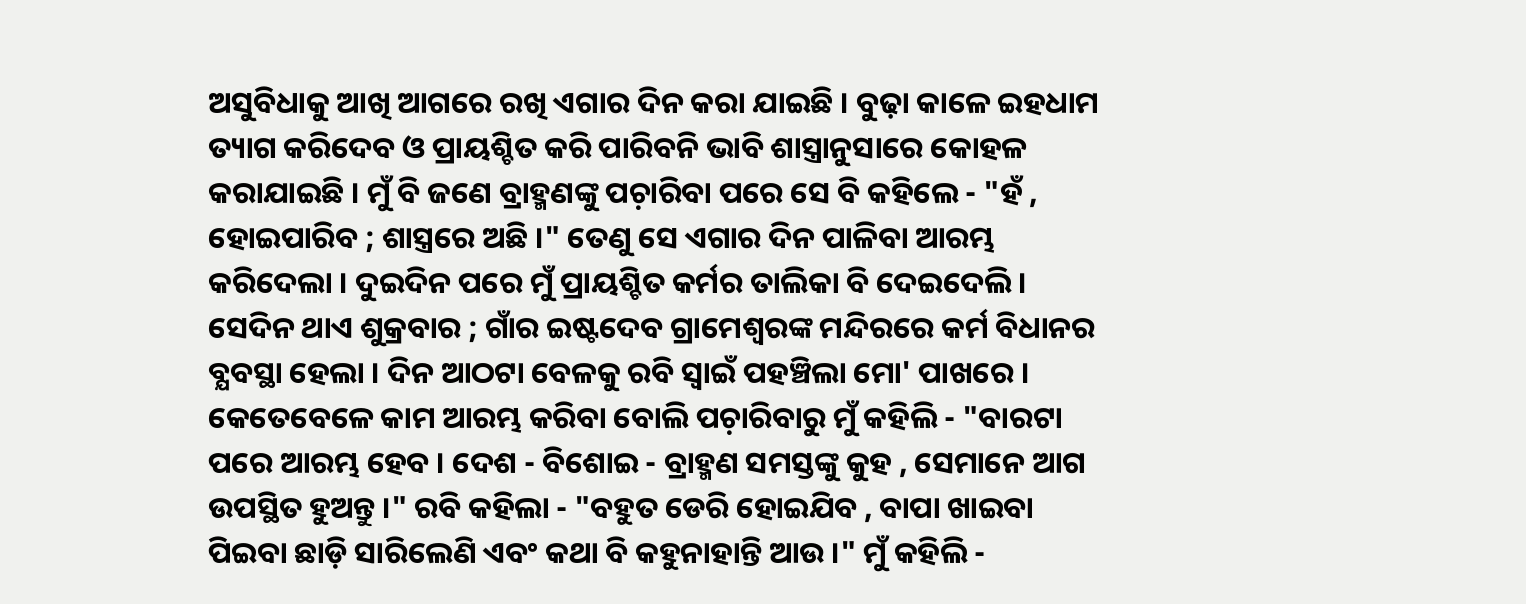ଅସୁବିଧାକୁ ଆଖି ଆଗରେ ରଖି ଏଗାର ଦିନ କରା ଯାଇଛି । ବୁଢ଼ା କାଳେ ଇହଧାମ ତ୍ୟାଗ କରିଦେବ ଓ ପ୍ରାୟଶ୍ଚିତ କରି ପାରିବନି ଭାବି ଶାସ୍ତ୍ରାନୁସାରେ କୋହଳ କରାଯାଇଛି । ମୁଁ ବି ଜଣେ ବ୍ରାହ୍ମଣଙ୍କୁ ପଚ଼ାରିବା ପରେ ସେ ବି କହିଲେ - "ହଁ , ହୋଇପାରିବ ; ଶାସ୍ତ୍ରରେ ଅଛି ।" ତେଣୁ ସେ ଏଗାର ଦିନ ପାଳିବା ଆରମ୍ଭ କରିଦେଲା । ଦୁଇଦିନ ପରେ ମୁଁ ପ୍ରାୟଶ୍ଚିତ କର୍ମର ତାଲିକା ବି ଦେଇଦେଲି ।
ସେଦିନ ଥାଏ ଶୁକ୍ରବାର ; ଗାଁର ଇଷ୍ଟଦେବ ଗ୍ରାମେଶ୍ବରଙ୍କ ମନ୍ଦିରରେ କର୍ମ ବିଧାନର ବ୍ଯବସ୍ଥା ହେଲା । ଦିନ ଆଠଟା ବେଳକୁ ରବି ସ୍ବାଇଁ ପହଞ୍ଚିଲା ମୋ' ପାଖରେ । କେତେବେଳେ କାମ ଆରମ୍ଭ କରିବା ବୋଲି ପଚ଼ାରିବାରୁ ମୁଁ କହିଲି - "ବାରଟା ପରେ ଆରମ୍ଭ ହେବ । ଦେଶ - ବିଶୋଇ - ବ୍ରାହ୍ମଣ ସମସ୍ତଙ୍କୁ କୁହ , ସେମାନେ ଆଗ ଉପସ୍ଥିତ ହୁଅନ୍ତୁ ।" ରବି କହିଲା - "ବହୁତ ଡେରି ହୋଇଯିବ , ବାପା ଖାଇବା ପିଇବା ଛାଡ଼ି ସାରିଲେଣି ଏବଂ କଥା ବି କହୁନାହାନ୍ତି ଆଉ ।" ମୁଁ କହିଲି -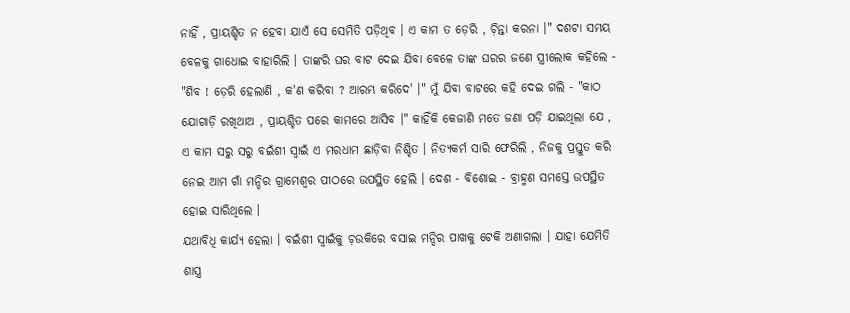ନାହିଁ , ପ୍ରାୟଶ୍ଚିତ ନ ହେବା ଯାଏଁ ସେ ସେମିତି ପଡ଼ିଥିବ । ଏ କାମ ତ ଡ଼େରି , ଚ଼ିନ୍ତା କରନା ।" ଦଶଟା ସମୟ ବେଳକୁ ଗାଧୋଇ ବାହାରିଲି । ତାଙ୍କରି ଘର ବାଟ ଦେଇ ଯିବା ବେଳେ ତାଙ୍କ ଘରର ଜଣେ ସ୍ତ୍ରୀଲୋକ କହିଲେ - "ଶିବ ! ଡ଼େରି ହେଲାଣି , କ'ଣ କରିବା ? ଆରମ୍ଭ କରିଦେ' ।" ମୁଁ ଯିବା ବାଟରେ କହି ଦେଇ ଗଲି - "କାଠ ଯୋଗାଡ଼ି ରଖିଥାଅ , ପ୍ରାୟଶ୍ଚିତ ପରେ କାମରେ ଆସିବ ।" କାହିଁକି କେଜାଣି ମତେ ଜଣା ପଡ଼ି ଯାଇଥିଲା ଯେ , ଏ କାମ ସରୁ ସରୁ ବଇଁଶୀ ସ୍ବାଇଁ ଏ ମରଧାମ ଛାଡ଼ିବା ନିଶ୍ଚିତ । ନିତ୍ଯକର୍ମ ସାରି ଫେରିଲି , ନିଜକୁ ପ୍ରସ୍ତୁତ କରି ନେଇ ଆମ ଗାଁ ମନ୍ଦିର ଗ୍ରାମେଶ୍ବର ପୀଠରେ ଉପସ୍ଥିତ ହେଲି । ଦେଶ - ବିଶୋଇ - ବ୍ରାହ୍ମଣ ସମସ୍ତେ ଉପସ୍ଥିତ ହୋଇ ସାରିଥିଲେ ।
ଯଥାବିଧି କାର୍ଯ୍ୟ ହେଲା । ବଇଁଶୀ ସ୍ବାଇଁକୁ ଚ଼ଉକିରେ ବସାଇ ମନ୍ଦିର ପାଖକୁ ଟେକି ଅଣାଗଲା । ଯାହା ଯେମିତି ଶାସ୍ତ୍ର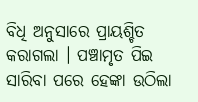ବିଧି ଅନୁସାରେ ପ୍ରାୟଶ୍ଚିତ କରାଗଲା । ପଞ୍ଚାମୃତ ପିଇ ସାରିବା ପରେ ହେଙ୍କା ଉଠିଲା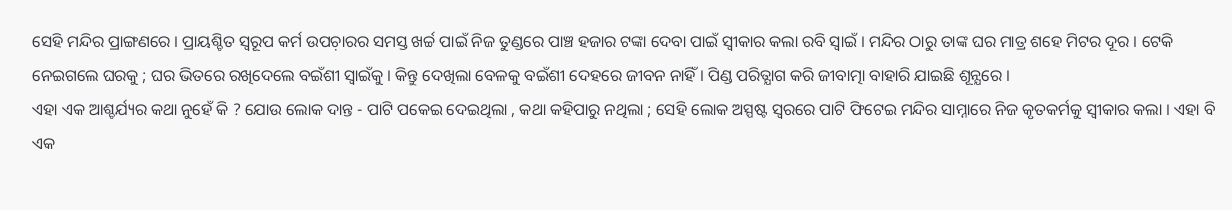ସେହି ମନ୍ଦିର ପ୍ରାଙ୍ଗଣରେ । ପ୍ରାୟଶ୍ଚିତ ସ୍ବରୂପ କର୍ମ ଉପଚ଼ାରର ସମସ୍ତ ଖର୍ଚ୍ଚ ପାଇଁ ନିଜ ତୁଣ୍ଡରେ ପାଞ୍ଚ ହଜାର ଟଙ୍କା ଦେବା ପାଇଁ ସ୍ବୀକାର କଲା ରବି ସ୍ବାଇଁ । ମନ୍ଦିର ଠାରୁ ତାଙ୍କ ଘର ମାତ୍ର ଶହେ ମିଟର ଦୂର । ଟେକି ନେଇଗଲେ ଘରକୁ ; ଘର ଭିତରେ ରଖିଦେଲେ ବଇଁଶୀ ସ୍ବାଇଁକୁ । କିନ୍ତୁ ଦେଖିଲା ବେଳକୁ ବଇଁଶୀ ଦେହରେ ଜୀବନ ନାହିଁ । ପିଣ୍ଡ ପରିତ୍ଯାଗ କରି ଜୀବାତ୍ମା ବାହାରି ଯାଇଛି ଶୂନ୍ଯରେ ।
ଏହା ଏକ ଆଶ୍ଚର୍ଯ୍ୟର କଥା ନୁହେଁ କି ? ଯୋଉ ଲୋକ ଦାନ୍ତ - ପାଟି ପକେଇ ଦେଇଥିଲା , କଥା କହିପାରୁ ନଥିଲା ; ସେହି ଲୋକ ଅସ୍ପଷ୍ଟ ସ୍ବରରେ ପାଟି ଫିଟେଇ ମନ୍ଦିର ସାମ୍ନାରେ ନିଜ କୃତକର୍ମକୁ ସ୍ବୀକାର କଲା । ଏହା ବି ଏକ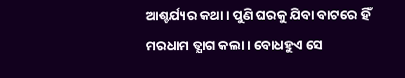ଆଶ୍ଚର୍ଯ୍ୟର କଥା । ପୁଣି ଘରକୁ ଯିବା ବାଟରେ ହିଁ ମରଧାମ ତ୍ଯାଗ କଲା । ବୋଧହୁଏ ସେ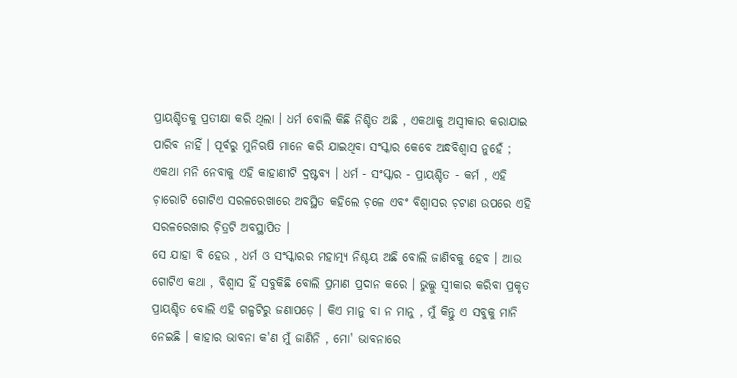ପ୍ରାୟଶ୍ଚିତକୁ ପ୍ରତୀକ୍ଷା କରି ଥିଲା । ଧର୍ମ ବୋଲି କିଛି ନିଶ୍ଚିତ ଅଛି , ଏକଥାକୁ ଅସ୍ବୀକାର କରାଯାଇ ପାରିବ ନାହିଁ । ପୂର୍ବରୁ ମୁନିଋଷି ମାନେ କରି ଯାଇଥିବା ସଂସ୍କାର କେବେ ଅନ୍ଧବିଶ୍ୱାସ ନୁହେଁ ; ଏକଥା ମନି ନେବାକୁ ଏହି କାହାଣୀଟି ଦ୍ରଷ୍ଟବ୍ୟ । ଧର୍ମ - ସଂସ୍କାର - ପ୍ରାୟଶ୍ଚିତ - କର୍ମ , ଏହି ଚ଼ାରୋଟି ଗୋଟିଏ ସରଳରେଖାରେ ଅବସ୍ଥିତ କହିଲେ ଚ଼ଳେ ଏବଂ ବିଶ୍ବାସର ଚ଼ଟାଣ ଉପରେ ଏହି ସରଳରେଖାର ଚ଼ିତ୍ରଟି ଅବସ୍ଥାପିତ ।
ସେ ଯାହା ବି ହେଉ , ଧର୍ମ ଓ ସଂସ୍କାରର ମହାତ୍ମ୍ଯ ନିଶ୍ଚୟ ଅଛି ବୋଲି ଜାଣିବକୁ ହେବ । ଆଉ ଗୋଟିଏ କଥା , ବିଶ୍ବାସ ହିଁ ସବୁକିଛି ବୋଲି ପ୍ରମାଣ ପ୍ରଦାନ କରେ । ଭୁଲ୍କୁ ସ୍ବୀକାର କରିବା ପ୍ରକୃତ ପ୍ରାୟଶ୍ଚିତ ବୋଲି ଏହି ଗଳ୍ପଟିରୁ ଜଣାପଡ଼େ । କିଏ ମାନୁ ବା ନ ମାନୁ , ମୁଁ କିନ୍ତୁ ଏ ସବୁକୁ ମାନି ନେଇଛି । କାହାର ଭାବନା କ'ଣ ମୁଁ ଜାଣିନି , ମୋ' ଭାବନାରେ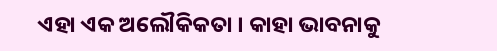ଏହା ଏକ ଅଲୌକିକତା । କାହା ଭାବନାକୁ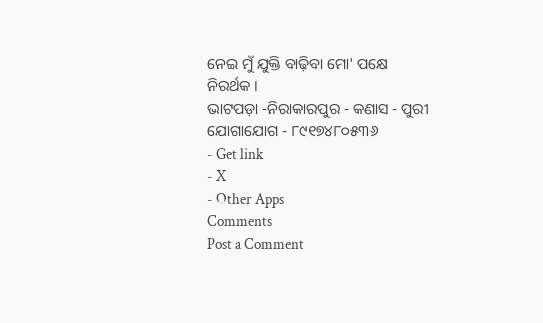ନେଇ ମୁଁ ଯୁକ୍ତି ବାଢ଼ିବା ମୋ' ପକ୍ଷେ ନିରର୍ଥକ ।
ଭାଟପଡ଼ା -ନିରାକାରପୁର - କଣାସ - ପୁରୀ
ଯୋଗାଯୋଗ - ୮୯୧୭୪୮୦୫୩୬
- Get link
- X
- Other Apps
Comments
Post a Comment